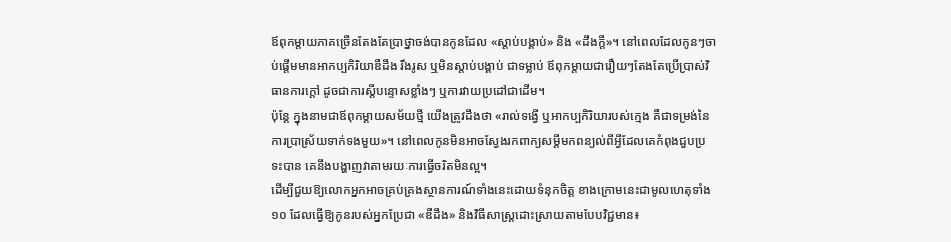ឪពុកម្តាយភាគច្រើនតែងតែប្រាថ្នាចង់បានកូនដែល «ស្តាប់បង្គាប់» និង «ដឹងក្តី»។ នៅពេលដែលកូនៗចាប់ផ្តើមមានអាកប្បកិរិយាឌឺដឹង រឹងរូស ឬមិនស្តាប់បង្គាប់ ជាទម្លាប់ ឪពុកម្តាយជារឿយៗតែងតែប្រើប្រាស់វិធានការក្តៅ ដូចជាការស្តីបន្ទោសខ្លាំងៗ ឬការវាយប្រដៅជាដើម។
ប៉ុន្តែ ក្នុងនាមជាឪពុកម្តាយសម័យថ្មី យើងត្រូវដឹងថា «រាល់ទង្វើ ឬអាកប្បកិរិយារបស់ក្មេង គឺជាទម្រង់នៃការប្រាស្រ័យទាក់ទងមួយ»។ នៅពេលកូនមិនអាចស្វែងរកពាក្យសម្តីមកពន្យល់ពីអ្វីដែលគេកំពុងជួបប្រទះបាន គេនឹងបង្ហាញវាតាមរយៈការធ្វើចរិតមិនល្អ។
ដើម្បីជួយឱ្យលោកអ្នកអាចគ្រប់គ្រងស្ថានការណ៍ទាំងនេះដោយទំនុកចិត្ត ខាងក្រោមនេះជាមូលហេតុទាំង ១០ ដែលធ្វើឱ្យកូនរបស់អ្នកប្រែជា «ឌឺដឹង» និងវិធីសាស្ត្រដោះស្រាយតាមបែបវិជ្ជមាន៖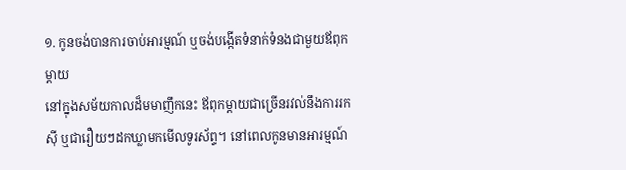១. កូនចង់បានការចាប់អារម្មណ៍ ឬចង់បង្កើតទំនាក់ទំនងជាមួយឪពុកម្តាយ
នៅក្នុងសម័យកាលដ៏មមាញឹកនេះ ឪពុកម្តាយជាច្រើនរវល់នឹងការរកស៊ី ឬជារឿយៗដកឃ្លាមកមើលទូរស័ព្ទ។ នៅពេលកូនមានអារម្មណ៍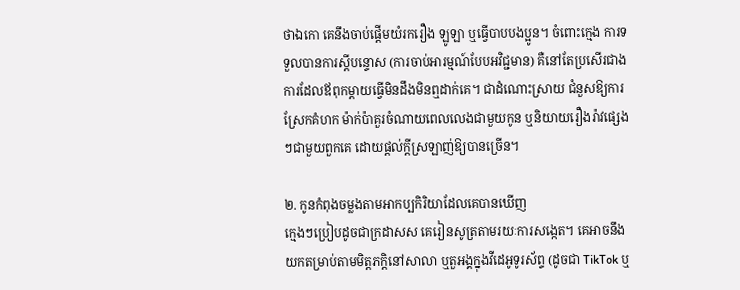ថាឯកោ គេនឹងចាប់ផ្តើមយំរករឿង ឡូឡា ឬធ្វើបាបបងប្អូន។ ចំពោះក្មេង ការទទួលបានការស្តីបន្ទោស (ការចាប់អារម្មណ៍បែបអវិជ្ជមាន) គឺនៅតែប្រសើរជាងការដែលឪពុកម្តាយធ្វើមិនដឹងមិនឮដាក់គេ។ ជាដំណោះស្រាយ ជំនួសឱ្យការស្រែកគំហក ម៉ាក់ប៉ាគួរចំណាយពេលលេងជាមួយកូន ឬនិយាយរឿងរ៉ាវផ្សេងៗជាមួយពួកគេ ដោយផ្តល់ក្តីស្រឡាញ់ឱ្យបានច្រើន។

២. កូនកំពុងចម្លងតាមអាកប្បកិរិយាដែលគេបានឃើញ
ក្មេងៗប្រៀបដូចជាក្រដាសស គេរៀនសូត្រតាមរយៈការសង្កេត។ គេអាចនឹងយកតម្រាប់តាមមិត្តភក្តិនៅសាលា ឬតួអង្គក្នុងវីដេអូទូរស័ព្ទ (ដូចជា TikTok ឬ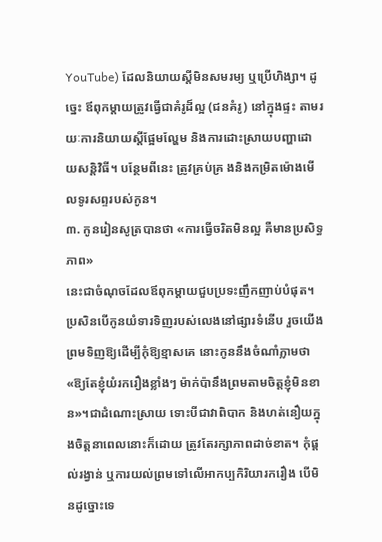YouTube) ដែលនិយាយស្តីមិនសមរម្យ ឬប្រើហិង្សា។ ដូច្នេះ ឪពុកម្តាយត្រូវធ្វើជាគំរូដ៏ល្អ (ជនគំរូ) នៅក្នុងផ្ទះ តាមរយៈការនិយាយស្តីផ្អែមល្ហែម និងការដោះស្រាយបញ្ហាដោយសន្តិវិធី។ បន្ថែមពីនេះ ត្រូវគ្រប់គ្រ ងនិងកម្រិតម៉ោងមើលទូរសព្ទរបស់កូន។
៣. កូនរៀនសូត្របានថា «ការធ្វើចរិតមិនល្អ គឺមានប្រសិទ្ធភាព»
នេះជាចំណុចដែលឪពុកម្តាយជួបប្រទះញឹកញាប់បំផុត។ ប្រសិនបើកូនយំទារទិញរបស់លេងនៅផ្សារទំនើប រួចយើងព្រមទិញឱ្យដើម្បីកុំឱ្យខ្មាសគេ នោះកូននឹងចំណាំភ្លាមថា «ឱ្យតែខ្ញុំយំរករឿងខ្លាំងៗ ម៉ាក់ប៉ានឹងព្រមតាមចិត្តខ្ញុំមិនខាន»។ជាដំណោះស្រាយ ទោះបីជាវាពិបាក និងហត់នឿយក្នុងចិត្តនាពេលនោះក៏ដោយ ត្រូវតែរក្សាភាពដាច់ខាត។ កុំផ្តល់រង្វាន់ ឬការយល់ព្រមទៅលើអាកប្បកិរិយារករឿង បើមិនដូច្នោះទេ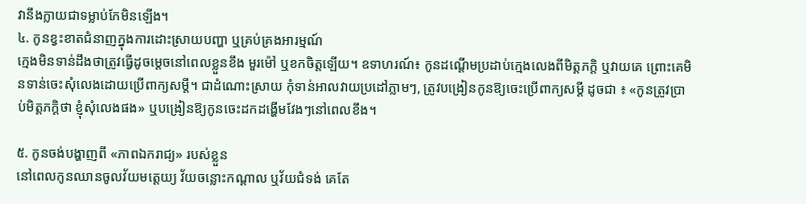វានឹងក្លាយជាទម្លាប់កែមិនឡើង។
៤. កូនខ្វះខាតជំនាញក្នុងការដោះស្រាយបញ្ហា ឬគ្រប់គ្រងអារម្មណ៍
ក្មេងមិនទាន់ដឹងថាត្រូវធ្វើដូចម្តេចនៅពេលខ្លួនខឹង មួរម៉ៅ ឬខកចិត្តឡើយ។ ឧទាហរណ៍៖ កូនដណ្តើមប្រដាប់ក្មេងលេងពីមិត្តភក្តិ ឬវាយគេ ព្រោះគេមិនទាន់ចេះសុំលេងដោយប្រើពាក្យសម្តី។ ជាដំណោះស្រាយ កុំទាន់អាលវាយប្រដៅភ្លាមៗ, ត្រូវបង្រៀនកូនឱ្យចេះប្រើពាក្យសម្តី ដូចជា ៖ «កូនត្រូវប្រាប់មិត្តភក្តិថា ខ្ញុំសុំលេងផង» ឬបង្រៀនឱ្យកូនចេះដកដង្ហើមវែងៗនៅពេលខឹង។

៥. កូនចង់បង្ហាញពី «ភាពឯករាជ្យ» របស់ខ្លួន
នៅពេលកូនឈានចូលវ័យមត្តេយ្យ វ័យចន្លោះកណ្តាល ឬវ័យជំទង់ គេតែ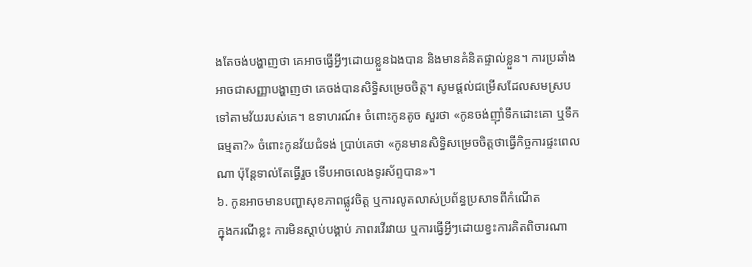ងតែចង់បង្ហាញថា គេអាចធ្វើអ្វីៗដោយខ្លួនឯងបាន និងមានគំនិតផ្ទាល់ខ្លួន។ ការប្រឆាំងអាចជាសញ្ញាបង្ហាញថា គេចង់បានសិទ្ធិសម្រេចចិត្ត។ សូមផ្តល់ជម្រើសដែលសមស្របទៅតាមវ័យរបស់គេ។ ឧទាហរណ៍៖ ចំពោះកូនតូច សួរថា «កូនចង់ញ៉ាំទឹកដោះគោ ឬទឹកធម្មតា?» ចំពោះកូនវ័យជំទង់ ប្រាប់គេថា «កូនមានសិទ្ធិសម្រេចចិត្តថាធ្វើកិច្ចការផ្ទះពេលណា ប៉ុន្តែទាល់តែធ្វើរួច ទើបអាចលេងទូរស័ព្ទបាន»។
៦. កូនអាចមានបញ្ហាសុខភាពផ្លូវចិត្ត ឬការលូតលាស់ប្រព័ន្ធប្រសាទពីកំណើត
ក្នុងករណីខ្លះ ការមិនស្តាប់បង្គាប់ ភាពរវើរវាយ ឬការធ្វើអ្វីៗដោយខ្វះការគិតពិចារណា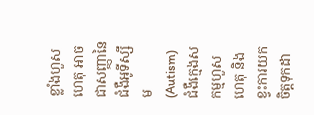ខ្លាំងហួសហេតុ អាចជាសញ្ញានៃជំងឺអូទីស្សឹម (Autism) ជំងឺក្មេងសកម្មហួសហេតុ និងខ្វះការយកចិត្តទុកដា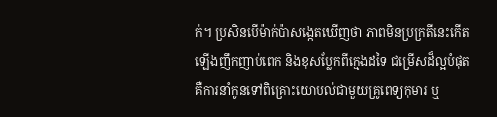ក់។ ប្រសិនបើម៉ាក់ប៉ាសង្កេតឃើញថា ភាពមិនប្រក្រតីនេះកើតឡើងញឹកញាប់ពេក និងខុសប្លែកពីក្មេងដទៃ ជម្រើសដ៏ល្អបំផុតគឺការនាំកូនទៅពិគ្រោះយោបល់ជាមួយគ្រូពេទ្យកុមារ ឬ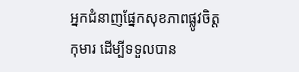អ្នកជំនាញផ្នែកសុខភាពផ្លូវចិត្តកុមារ ដើម្បីទទួលបាន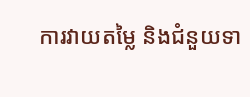ការវាយតម្លៃ និងជំនួយទា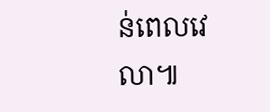ន់ពេលវេលា៕